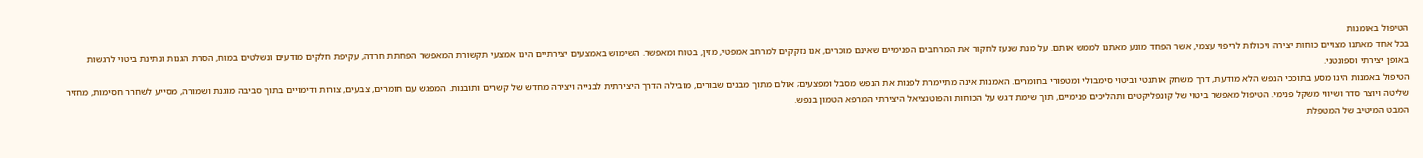הטיפול באומנות
בכל אחד מאתנו מצויים כוחות יצירה ויכולות לריפוי עצמי, אשר הפחד מונע מאתנו לממש אותם. על מנת שנעז לחקור את המרחבים הפנימיים שאינם מוכרים, אנו נזקקים למרחב אמפטי, מזין, בטוח ומאפשר. השימוש באמצעים יצירתיים הינו אמצעי תקשורת המאפשר הפחתת חרדה, עקיפת חלקים מודעים ונשלטים במוח, הסרת הגנות ונתינת ביטוי לרגשות באופן יצירתי וספונטני.
הטיפול באמנות הינו מסע בתוככי הנפש הלא מודעת, דרך משחק אותנטי וביטוי סימבולי ומטפורי בחומרים. האמנות אינה מתיימרת לפנות את הנפש מסבל ומפצעים; אולם מתוך מבנים שבורים, מובילה הדרך היצירתית לבנייה ויצירה מחדש של קשרים ותובנות. המפגש עם חומרים, צבעים, צורות ודימויים בתוך סביבה מוגנת ושמורה, מסייע לשחרר חסימות, מחזיר שליטה ויוצר סדר ושיווי משקל פנימי. הטיפול מאפשר ביטוי של קונפליקטים ותהליכים פנימיים, תוך שימת דגש על הכוחות והפוטנציאל היצירתי המרפא הטמון בנפש.
המבט המיטיב של המטפלת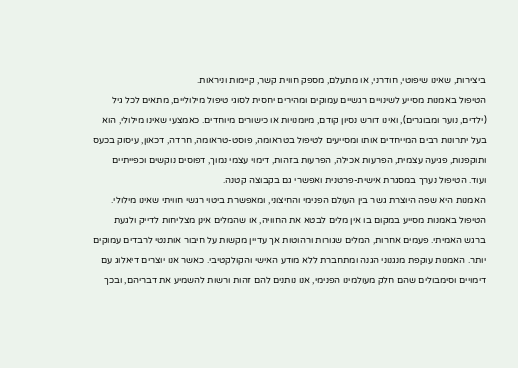ביצירות, שאינו שיפוטי, חודרני, או מתעלם, מספק חווית קשר, קיימות וניראות.
הטיפול באמנות מסייע לשינויים רגשיים עמוקים ומהירים יחסית לסוגי טיפול מילוליים, מתאים לכל גיל (ילדים, נוער ומבוגרים), ואינו דורש נסיון קודם, מיומנויות או כישורים מיוחדים. כאמצעי שאינו מילולי, הוא בעל יתרונות רבים המייחדים אותו ומסייעים לטיפול בטראומה, פוסט-טראומה, חרדה, דכאון, עיסוק בכעס ותוקפנות, פגיעה עצמית, הפרעות אכילה, הפרעות בזהות, דימוי עצמי נמוך, דפוסים נוקשים וכפייתיים ועוד. הטיפול נערך במסגרת אישית-פרטנית ואפשרי גם בקבוצה קטנה.
האמנות היא שפה היוצרת גשר בין העולם הפנימי והחיצוני, ומאפשרת ביטוי רגשי חוויתי שאינו מילולי.
הטיפול באמנות מסייע במקום בו אין מלים לבטא את החוויה, או שהמלים אינן מצליחות לדייק ולגעת ברגש האמיתי. פעמים אחרות, המלים שגורות ורהוטות אך עדיין מקשות על חיבור אותנטי לרבדים עמוקים יותר. האמנות עוקפת מנגנוני הגנה ומתחברת ללא מודע האישי והקולקטיבי. כאשר אנו יוצרים דיאלוג עם דימויים וסימבולים שהם חלק מעולמינו הפנימי, אנו נותנים להם זהות ורשות להשמיע את דבריהם, ובכך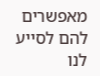מאפשרים להם לסייע לנו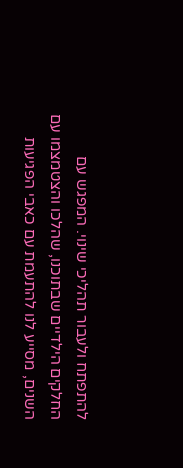להתפתח ולעבור תהליכי שינוי. המפגש עם החלקים הילדיים שבתוכנו, שהלכו והצטמצמו עם השנים, מסייע לנו להתעמת עם כאבי הפגיעות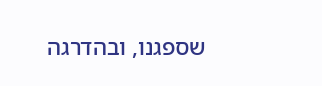שספגנו, ובהדרגה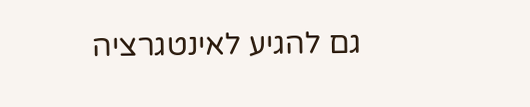גם להגיע לאינטגרציה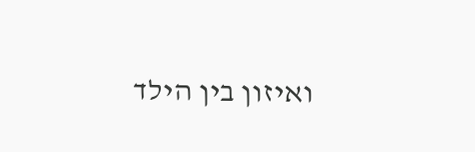ואיזון בין הילד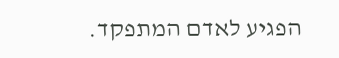הפגיע לאדם המתפקד.